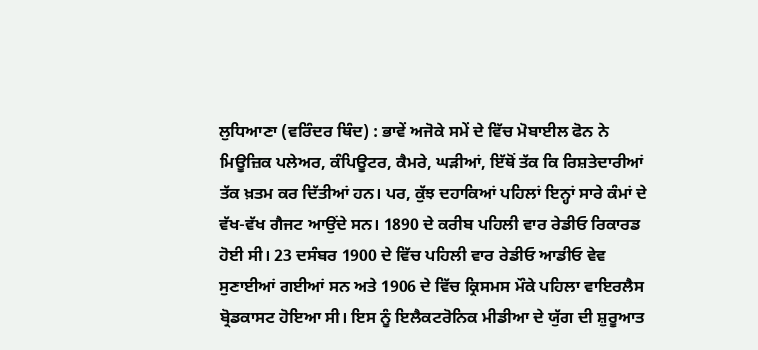ਲੁਧਿਆਣਾ (ਵਰਿੰਦਰ ਥਿੰਦ) : ਭਾਵੇਂ ਅਜੋਕੇ ਸਮੇਂ ਦੇ ਵਿੱਚ ਮੋਬਾਈਲ ਫੋਨ ਨੇ ਮਿਊਜ਼ਿਕ ਪਲੇਅਰ, ਕੰਪਿਊਟਰ, ਕੈਮਰੇ, ਘੜੀਆਂ, ਇੱਥੋਂ ਤੱਕ ਕਿ ਰਿਸ਼ਤੇਦਾਰੀਆਂ ਤੱਕ ਖ਼ਤਮ ਕਰ ਦਿੱਤੀਆਂ ਹਨ। ਪਰ, ਕੁੱਝ ਦਹਾਕਿਆਂ ਪਹਿਲਾਂ ਇਨ੍ਹਾਂ ਸਾਰੇ ਕੰਮਾਂ ਦੇ ਵੱਖ-ਵੱਖ ਗੈਜਟ ਆਉਂਦੇ ਸਨ। 1890 ਦੇ ਕਰੀਬ ਪਹਿਲੀ ਵਾਰ ਰੇਡੀਓ ਰਿਕਾਰਡ ਹੋਈ ਸੀ। 23 ਦਸੰਬਰ 1900 ਦੇ ਵਿੱਚ ਪਹਿਲੀ ਵਾਰ ਰੇਡੀਓ ਆਡੀਓ ਵੇਵ ਸੁਣਾਈਆਂ ਗਈਆਂ ਸਨ ਅਤੇ 1906 ਦੇ ਵਿੱਚ ਕ੍ਰਿਸਮਸ ਮੌਕੇ ਪਹਿਲਾ ਵਾਇਰਲੈਸ ਬ੍ਰੋਡਕਾਸਟ ਹੋਇਆ ਸੀ। ਇਸ ਨੂੰ ਇਲੈਕਟਰੋਨਿਕ ਮੀਡੀਆ ਦੇ ਯੁੱਗ ਦੀ ਸ਼ੁਰੂਆਤ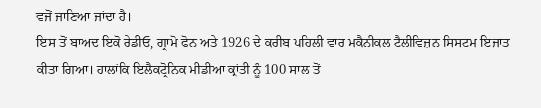ਵਜੋਂ ਜਾਣਿਆ ਜਾਂਦਾ ਹੈ।
ਇਸ ਤੋਂ ਬਾਅਦ ਇਕੋ ਰੇਡੀਓ, ਗ੍ਰਾਮੋ ਫੋਨ ਅਤੇ 1926 ਦੇ ਕਰੀਬ ਪਹਿਲੀ ਵਾਰ ਮਕੈਨੀਕਲ ਟੈਲੀਵਿਜ਼ਨ ਸਿਸਟਮ ਇਜਾਤ ਕੀਤਾ ਗਿਆ। ਹਾਲਾਂਕਿ ਇਲੈਕਟ੍ਰੋਨਿਕ ਮੀਡੀਆ ਕ੍ਰਾਂਤੀ ਨੂੰ 100 ਸਾਲ ਤੋਂ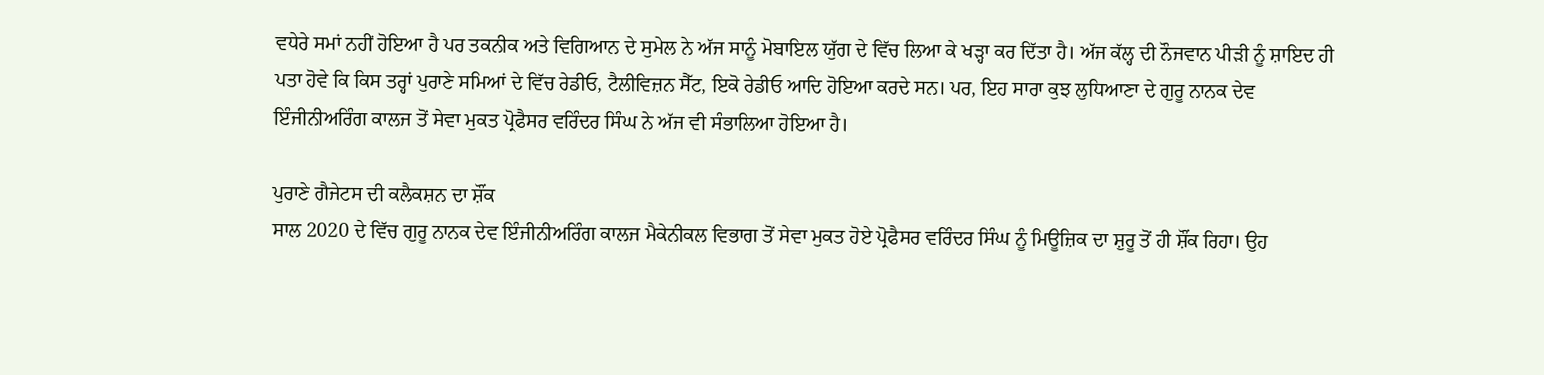ਵਧੇਰੇ ਸਮਾਂ ਨਹੀਂ ਹੋਇਆ ਹੈ ਪਰ ਤਕਨੀਕ ਅਤੇ ਵਿਗਿਆਨ ਦੇ ਸੁਮੇਲ ਨੇ ਅੱਜ ਸਾਨੂੰ ਮੋਬਾਇਲ ਯੁੱਗ ਦੇ ਵਿੱਚ ਲਿਆ ਕੇ ਖੜ੍ਹਾ ਕਰ ਦਿੱਤਾ ਹੈ। ਅੱਜ ਕੱਲ੍ਹ ਦੀ ਨੌਜਵਾਨ ਪੀੜੀ ਨੂੰ ਸ਼ਾਇਦ ਹੀ ਪਤਾ ਹੋਵੇ ਕਿ ਕਿਸ ਤਰ੍ਹਾਂ ਪੁਰਾਣੇ ਸਮਿਆਂ ਦੇ ਵਿੱਚ ਰੇਡੀਓ, ਟੈਲੀਵਿਜ਼ਨ ਸੈੱਟ, ਇਕੋ ਰੇਡੀਓ ਆਦਿ ਹੋਇਆ ਕਰਦੇ ਸਨ। ਪਰ, ਇਹ ਸਾਰਾ ਕੁਝ ਲੁਧਿਆਣਾ ਦੇ ਗੁਰੂ ਨਾਨਕ ਦੇਵ ਇੰਜੀਨੀਅਰਿੰਗ ਕਾਲਜ ਤੋਂ ਸੇਵਾ ਮੁਕਤ ਪ੍ਰੋਫੈਸਰ ਵਰਿੰਦਰ ਸਿੰਘ ਨੇ ਅੱਜ ਵੀ ਸੰਭਾਲਿਆ ਹੋਇਆ ਹੈ।

ਪੁਰਾਣੇ ਗੈਜੇਟਸ ਦੀ ਕਲੈਕਸ਼ਨ ਦਾ ਸ਼ੌਂਕ
ਸਾਲ 2020 ਦੇ ਵਿੱਚ ਗੁਰੂ ਨਾਨਕ ਦੇਵ ਇੰਜੀਨੀਅਰਿੰਗ ਕਾਲਜ ਮੈਕੇਨੀਕਲ ਵਿਭਾਗ ਤੋਂ ਸੇਵਾ ਮੁਕਤ ਹੋਏ ਪ੍ਰੋਫੈਸਰ ਵਰਿੰਦਰ ਸਿੰਘ ਨੂੰ ਮਿਊਜ਼ਿਕ ਦਾ ਸ਼ੁਰੂ ਤੋਂ ਹੀ ਸ਼ੌਂਕ ਰਿਹਾ। ਉਹ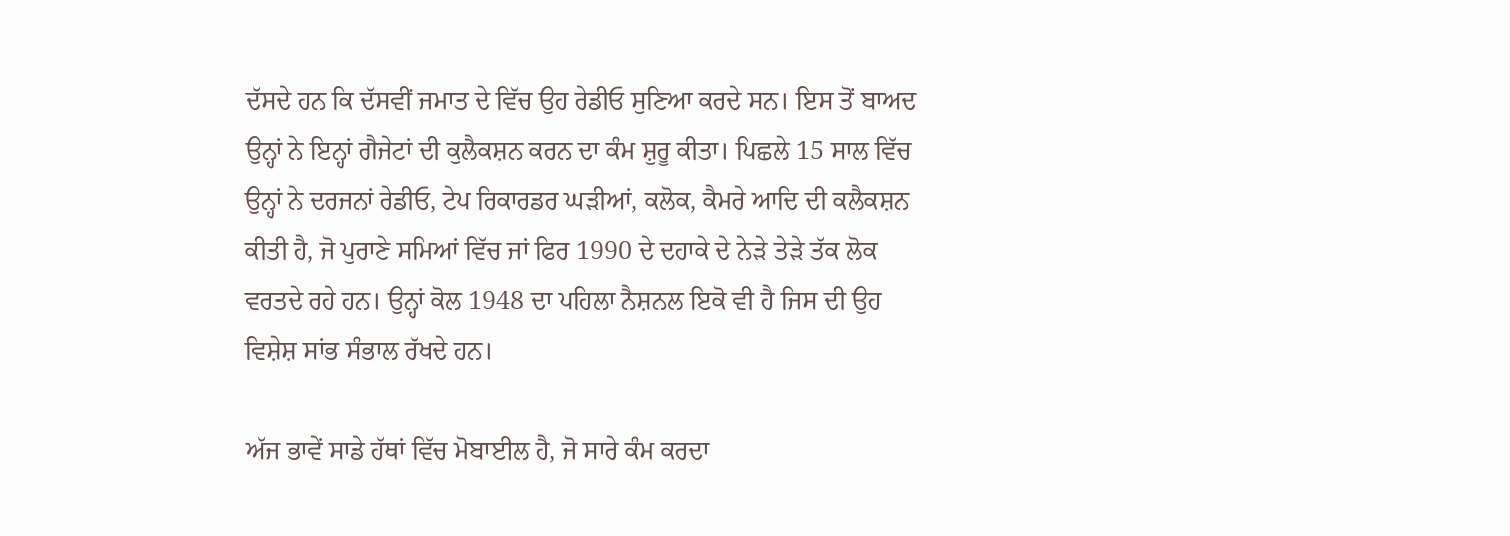ਦੱਸਦੇ ਹਨ ਕਿ ਦੱਸਵੀਂ ਜਮਾਤ ਦੇ ਵਿੱਚ ਉਹ ਰੇਡੀਓ ਸੁਣਿਆ ਕਰਦੇ ਸਨ। ਇਸ ਤੋਂ ਬਾਅਦ ਉਨ੍ਹਾਂ ਨੇ ਇਨ੍ਹਾਂ ਗੈਜੇਟਾਂ ਦੀ ਕੁਲੈਕਸ਼ਨ ਕਰਨ ਦਾ ਕੰਮ ਸ਼ੁਰੂ ਕੀਤਾ। ਪਿਛਲੇ 15 ਸਾਲ ਵਿੱਚ ਉਨ੍ਹਾਂ ਨੇ ਦਰਜਨਾਂ ਰੇਡੀਓ, ਟੇਪ ਰਿਕਾਰਡਰ ਘੜੀਆਂ, ਕਲੋਕ, ਕੈਮਰੇ ਆਦਿ ਦੀ ਕਲੈਕਸ਼ਨ ਕੀਤੀ ਹੈ, ਜੋ ਪੁਰਾਣੇ ਸਮਿਆਂ ਵਿੱਚ ਜਾਂ ਫਿਰ 1990 ਦੇ ਦਹਾਕੇ ਦੇ ਨੇੜੇ ਤੇੜੇ ਤੱਕ ਲੋਕ ਵਰਤਦੇ ਰਹੇ ਹਨ। ਉਨ੍ਹਾਂ ਕੋਲ 1948 ਦਾ ਪਹਿਲਾ ਨੈਸ਼ਨਲ ਇਕੋ ਵੀ ਹੈ ਜਿਸ ਦੀ ਉਹ ਵਿਸ਼ੇਸ਼ ਸਾਂਭ ਸੰਭਾਲ ਰੱਖਦੇ ਹਨ।

ਅੱਜ ਭਾਵੇਂ ਸਾਡੇ ਹੱਥਾਂ ਵਿੱਚ ਮੋਬਾਈਲ ਹੈ, ਜੋ ਸਾਰੇ ਕੰਮ ਕਰਦਾ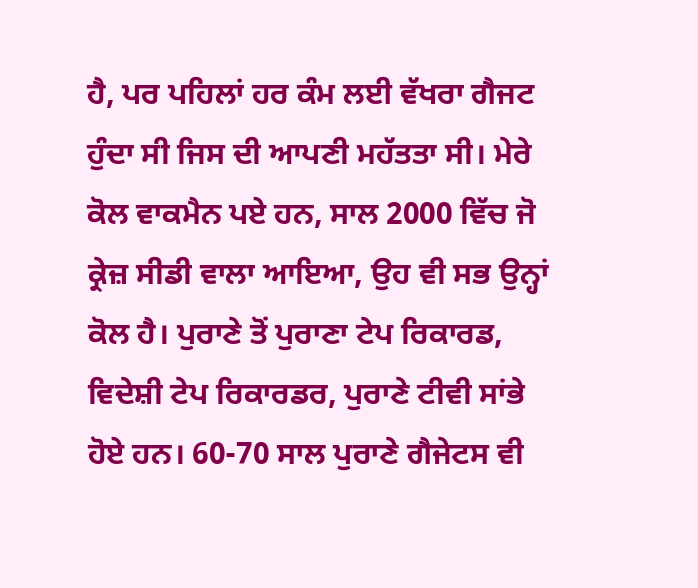ਹੈ, ਪਰ ਪਹਿਲਾਂ ਹਰ ਕੰਮ ਲਈ ਵੱਖਰਾ ਗੈਜਟ ਹੁੰਦਾ ਸੀ ਜਿਸ ਦੀ ਆਪਣੀ ਮਹੱਤਤਾ ਸੀ। ਮੇਰੇ ਕੋਲ ਵਾਕਮੈਨ ਪਏ ਹਨ, ਸਾਲ 2000 ਵਿੱਚ ਜੋ ਕ੍ਰੇਜ਼ ਸੀਡੀ ਵਾਲਾ ਆਇਆ, ਉਹ ਵੀ ਸਭ ਉਨ੍ਹਾਂ ਕੋਲ ਹੈ। ਪੁਰਾਣੇ ਤੋਂ ਪੁਰਾਣਾ ਟੇਪ ਰਿਕਾਰਡ, ਵਿਦੇਸ਼ੀ ਟੇਪ ਰਿਕਾਰਡਰ, ਪੁਰਾਣੇ ਟੀਵੀ ਸਾਂਭੇ ਹੋਏ ਹਨ। 60-70 ਸਾਲ ਪੁਰਾਣੇ ਗੈਜੇਟਸ ਵੀ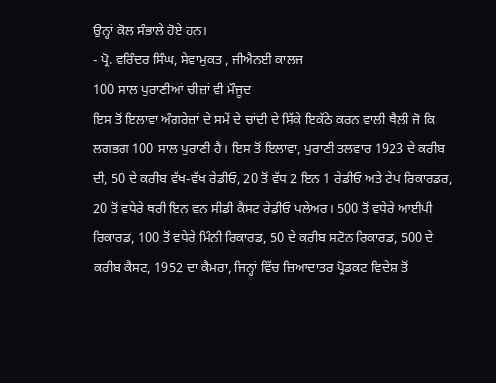ਉਨ੍ਹਾਂ ਕੋਲ ਸੰਭਾਲੇ ਹੋਏ ਹਨ।
- ਪ੍ਰੋ. ਵਰਿੰਦਰ ਸਿੰਘ, ਸੇਵਾਮੁਕਤ , ਜੀਐਨਈ ਕਾਲਜ
100 ਸਾਲ ਪੁਰਾਣੀਆਂ ਚੀਜ਼ਾਂ ਵੀ ਮੌਜੂਦ
ਇਸ ਤੋਂ ਇਲਾਵਾ ਅੰਗਰੇਜ਼ਾਂ ਦੇ ਸਮੇਂ ਦੇ ਚਾਂਦੀ ਦੇ ਸਿੱਕੇ ਇਕੱਠੇ ਕਰਨ ਵਾਲੀ ਥੈਲੀ ਜੋ ਕਿ ਲਗਭਗ 100 ਸਾਲ ਪੁਰਾਣੀ ਹੈ। ਇਸ ਤੋਂ ਇਲਾਵਾ, ਪੁਰਾਣੀ ਤਲਵਾਰ 1923 ਦੇ ਕਰੀਬ ਦੀ, 50 ਦੇ ਕਰੀਬ ਵੱਖ-ਵੱਖ ਰੇਡੀਓ, 20 ਤੋਂ ਵੱਧ 2 ਇਨ 1 ਰੇਡੀਓ ਅਤੇ ਟੇਪ ਰਿਕਾਰਡਰ, 20 ਤੋਂ ਵਧੇਰੇ ਥਰੀ ਇਨ ਵਨ ਸੀਡੀ ਕੈਸਟ ਰੇਡੀਓ ਪਲੇਅਰ। 500 ਤੋਂ ਵਧੇਰੇ ਆਈਪੀ ਰਿਕਾਰਡ, 100 ਤੋਂ ਵਧੇਰੇ ਮਿੰਨੀ ਰਿਕਾਰਡ, 50 ਦੇ ਕਰੀਬ ਸਟੋਨ ਰਿਕਾਰਡ, 500 ਦੇ ਕਰੀਬ ਕੈਸਟ, 1952 ਦਾ ਕੈਮਰਾ, ਜਿਨ੍ਹਾਂ ਵਿੱਚ ਜ਼ਿਆਦਾਤਰ ਪ੍ਰੋਡਕਟ ਵਿਦੇਸ਼ ਤੋਂ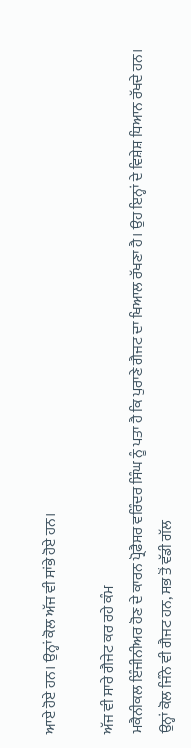ਆਏ ਹੋਏ ਹਨ। ਉਨ੍ਹਾਂ ਕੋਲ ਅੱਜ ਵੀ ਸਾਂਭੇ ਹੋਏ ਹਨ।

ਅੱਜ ਵੀ ਸਾਰੇ ਗੈਜੇਟ ਕਰ ਰਹੇ ਕੰਮ
ਮਕੈਨੀਕਲ ਇੰਜੀਨੀਅਰ ਹੋਣ ਦੇ ਕਾਰਨ ਪ੍ਰੋਫੈਸਰ ਵਰਿੰਦਰ ਸਿੰਘ ਨੂੰ ਪਤਾ ਹੈ ਕਿ ਪੁਰਾਣੇ ਗੈਜਟ ਦਾ ਖਿਆਲ ਰੱਖਣਾ ਹੈ। ਉਹ ਇਨ੍ਹਾਂ ਦੇ ਵਿਸ਼ੇਸ਼ ਧਿਆਨ ਰੱਖਦੇ ਹਨ। ਉਨ੍ਹਾਂ ਕੋਲ ਜਿੰਨੇ ਵੀ ਗੈਜਟ ਹਨ, ਸਭ ਤੋਂ ਵੱਡੀ ਗੱਲ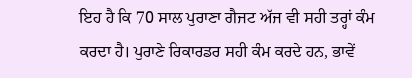ਇਹ ਹੈ ਕਿ 70 ਸਾਲ ਪੁਰਾਣਾ ਗੈਜਟ ਅੱਜ ਵੀ ਸਹੀ ਤਰ੍ਹਾਂ ਕੰਮ ਕਰਦਾ ਹੈ। ਪੁਰਾਣੇ ਰਿਕਾਰਡਰ ਸਹੀ ਕੰਮ ਕਰਦੇ ਹਨ, ਭਾਵੇਂ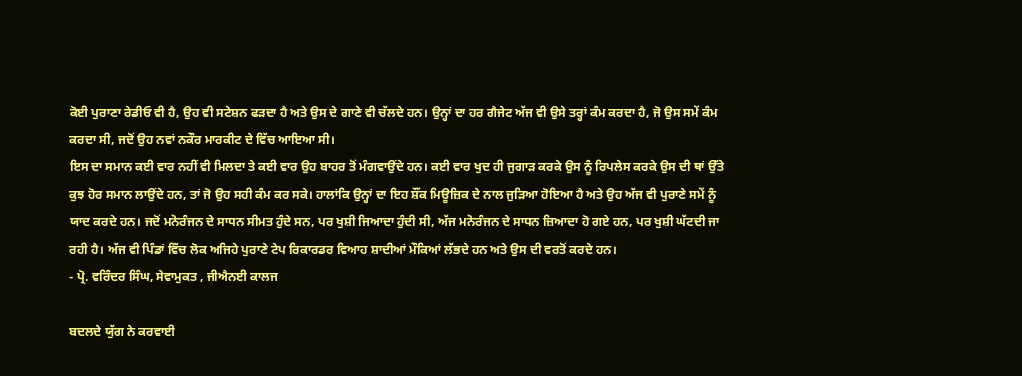ਕੋਈ ਪੁਰਾਣਾ ਰੇਡੀਓ ਵੀ ਹੈ, ਉਹ ਵੀ ਸਟੇਸ਼ਨ ਫੜਦਾ ਹੈ ਅਤੇ ਉਸ ਦੇ ਗਾਣੇ ਵੀ ਚੱਲਦੇ ਹਨ। ਉਨ੍ਹਾਂ ਦਾ ਹਰ ਗੈਜੇਟ ਅੱਜ ਵੀ ਉਸੇ ਤਰ੍ਹਾਂ ਕੰਮ ਕਰਦਾ ਹੈ, ਜੋ ਉਸ ਸਮੇਂ ਕੰਮ ਕਰਦਾ ਸੀ, ਜਦੋਂ ਉਹ ਨਵਾਂ ਨਕੌਰ ਮਾਰਕੀਟ ਦੇ ਵਿੱਚ ਆਇਆ ਸੀ।
ਇਸ ਦਾ ਸਮਾਨ ਕਈ ਵਾਰ ਨਹੀਂ ਵੀ ਮਿਲਦਾ ਤੇ ਕਈ ਵਾਰ ਉਹ ਬਾਹਰ ਤੋਂ ਮੰਗਵਾਉਂਦੇ ਹਨ। ਕਈ ਵਾਰ ਖੁਦ ਹੀ ਜੁਗਾੜ ਕਰਕੇ ਉਸ ਨੂੰ ਰਿਪਲੇਸ ਕਰਕੇ ਉਸ ਦੀ ਥਾਂ ਉੱਤੇ ਕੁਝ ਹੋਰ ਸਮਾਨ ਲਾਉਂਦੇ ਹਨ, ਤਾਂ ਜੋ ਉਹ ਸਹੀ ਕੰਮ ਕਰ ਸਕੇ। ਹਾਲਾਂਕਿ ਉਨ੍ਹਾਂ ਦਾ ਇਹ ਸ਼ੌਂਕ ਮਿਊਜ਼ਿਕ ਦੇ ਨਾਲ ਜੁੜਿਆ ਹੋਇਆ ਹੈ ਅਤੇ ਉਹ ਅੱਜ ਵੀ ਪੁਰਾਣੇ ਸਮੇਂ ਨੂੰ ਯਾਦ ਕਰਦੇ ਹਨ। ਜਦੋਂ ਮਨੋਰੰਜਨ ਦੇ ਸਾਧਨ ਸੀਮਤ ਹੁੰਦੇ ਸਨ, ਪਰ ਖੁਸ਼ੀ ਜਿਆਦਾ ਹੁੰਦੀ ਸੀ, ਅੱਜ ਮਨੋਰੰਜਨ ਦੇ ਸਾਧਨ ਜ਼ਿਆਦਾ ਹੋ ਗਏ ਹਨ, ਪਰ ਖੁਸ਼ੀ ਘੱਟਦੀ ਜਾ ਰਹੀ ਹੈ। ਅੱਜ ਵੀ ਪਿੰਡਾਂ ਵਿੱਚ ਲੋਕ ਅਜਿਹੇ ਪੁਰਾਣੇ ਟੇਪ ਰਿਕਾਰਡਰ ਵਿਆਹ ਸ਼ਾਦੀਆਂ ਮੌਕਿਆਂ ਲੱਭਦੇ ਹਨ ਅਤੇ ਉਸ ਦੀ ਵਰਤੋਂ ਕਰਦੇ ਹਨ।
- ਪ੍ਰੋ. ਵਰਿੰਦਰ ਸਿੰਘ, ਸੇਵਾਮੁਕਤ , ਜੀਐਨਈ ਕਾਲਜ

ਬਦਲਦੇ ਯੁੱਗ ਨੇ ਕਰਵਾਈ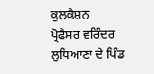ਕੁਲਕੈਸ਼ਨ
ਪ੍ਰੋਫੈਸਰ ਵਰਿੰਦਰ ਲੁਧਿਆਣਾ ਦੇ ਪਿੰਡ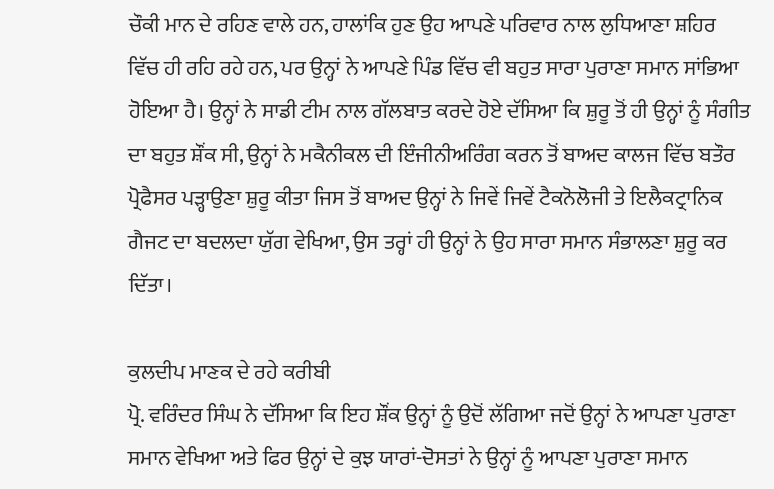ਚੌਕੀ ਮਾਨ ਦੇ ਰਹਿਣ ਵਾਲੇ ਹਨ, ਹਾਲਾਂਕਿ ਹੁਣ ਉਹ ਆਪਣੇ ਪਰਿਵਾਰ ਨਾਲ ਲੁਧਿਆਣਾ ਸ਼ਹਿਰ ਵਿੱਚ ਹੀ ਰਹਿ ਰਹੇ ਹਨ, ਪਰ ਉਨ੍ਹਾਂ ਨੇ ਆਪਣੇ ਪਿੰਡ ਵਿੱਚ ਵੀ ਬਹੁਤ ਸਾਰਾ ਪੁਰਾਣਾ ਸਮਾਨ ਸਾਂਭਿਆ ਹੋਇਆ ਹੈ। ਉਨ੍ਹਾਂ ਨੇ ਸਾਡੀ ਟੀਮ ਨਾਲ ਗੱਲਬਾਤ ਕਰਦੇ ਹੋਏ ਦੱਸਿਆ ਕਿ ਸ਼ੁਰੂ ਤੋਂ ਹੀ ਉਨ੍ਹਾਂ ਨੂੰ ਸੰਗੀਤ ਦਾ ਬਹੁਤ ਸ਼ੌਂਕ ਸੀ, ਉਨ੍ਹਾਂ ਨੇ ਮਕੈਨੀਕਲ ਦੀ ਇੰਜੀਨੀਅਰਿੰਗ ਕਰਨ ਤੋਂ ਬਾਅਦ ਕਾਲਜ ਵਿੱਚ ਬਤੌਰ ਪ੍ਰੋਫੈਸਰ ਪੜ੍ਹਾਉਣਾ ਸ਼ੁਰੂ ਕੀਤਾ ਜਿਸ ਤੋਂ ਬਾਅਦ ਉਨ੍ਹਾਂ ਨੇ ਜਿਵੇਂ ਜਿਵੇਂ ਟੈਕਨੋਲੋਜੀ ਤੇ ਇਲੈਕਟ੍ਰਾਨਿਕ ਗੈਜਟ ਦਾ ਬਦਲਦਾ ਯੁੱਗ ਵੇਖਿਆ, ਉਸ ਤਰ੍ਹਾਂ ਹੀ ਉਨ੍ਹਾਂ ਨੇ ਉਹ ਸਾਰਾ ਸਮਾਨ ਸੰਭਾਲਣਾ ਸ਼ੁਰੂ ਕਰ ਦਿੱਤਾ।

ਕੁਲਦੀਪ ਮਾਣਕ ਦੇ ਰਹੇ ਕਰੀਬੀ
ਪ੍ਰੋ. ਵਰਿੰਦਰ ਸਿੰਘ ਨੇ ਦੱਸਿਆ ਕਿ ਇਹ ਸ਼ੌਂਕ ਉਨ੍ਹਾਂ ਨੂੰ ਉਦੋਂ ਲੱਗਿਆ ਜਦੋਂ ਉਨ੍ਹਾਂ ਨੇ ਆਪਣਾ ਪੁਰਾਣਾ ਸਮਾਨ ਵੇਖਿਆ ਅਤੇ ਫਿਰ ਉਨ੍ਹਾਂ ਦੇ ਕੁਝ ਯਾਰਾਂ-ਦੋਸਤਾਂ ਨੇ ਉਨ੍ਹਾਂ ਨੂੰ ਆਪਣਾ ਪੁਰਾਣਾ ਸਮਾਨ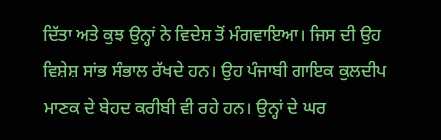ਦਿੱਤਾ ਅਤੇ ਕੁਝ ਉਨ੍ਹਾਂ ਨੇ ਵਿਦੇਸ਼ ਤੋਂ ਮੰਗਵਾਇਆ। ਜਿਸ ਦੀ ਉਹ ਵਿਸ਼ੇਸ਼ ਸਾਂਭ ਸੰਭਾਲ ਰੱਖਦੇ ਹਨ। ਉਹ ਪੰਜਾਬੀ ਗਾਇਕ ਕੁਲਦੀਪ ਮਾਣਕ ਦੇ ਬੇਹਦ ਕਰੀਬੀ ਵੀ ਰਹੇ ਹਨ। ਉਨ੍ਹਾਂ ਦੇ ਘਰ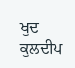ਖੁਦ ਕੁਲਦੀਪ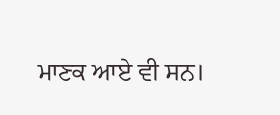ਮਾਣਕ ਆਏ ਵੀ ਸਨ।